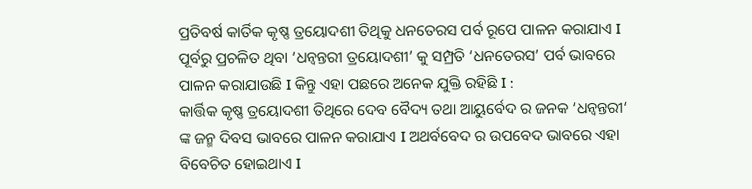ପ୍ରତିବର୍ଷ କାର୍ତିକ କୃଷ୍ଣ ତ୍ରୟୋଦଶୀ ତିଥିକୁ ଧନତେରସ ପର୍ବ ରୂପେ ପାଳନ କରାଯାଏ I ପୂର୍ବରୁ ପ୍ରଚଳିତ ଥିବା ‘ଧନ୍ଵନ୍ତରୀ ତ୍ରୟୋଦଶୀ’ କୁ ସମ୍ପ୍ରତି ‘ଧନତେରସ’ ପର୍ବ ଭାବରେ ପାଳନ କରାଯାଉଛି I କିନ୍ତୁ ଏହା ପଛରେ ଅନେକ ଯୁକ୍ତି ରହିଛି I :
କାର୍ତ୍ତିକ କୃଷ୍ଣ ତ୍ରୟୋଦଶୀ ତିଥିରେ ଦେବ ବୈଦ୍ୟ ତଥା ଆୟୁର୍ବେଦ ର ଜନକ ‘ଧନ୍ଵନ୍ତରୀ‘ ଙ୍କ ଜନ୍ମ ଦିବସ ଭାବରେ ପାଳନ କରାଯାଏ I ଅଥର୍ବବେଦ ର ଉପବେଦ ଭାବରେ ଏହା ବିବେଚିତ ହୋଇଥାଏ I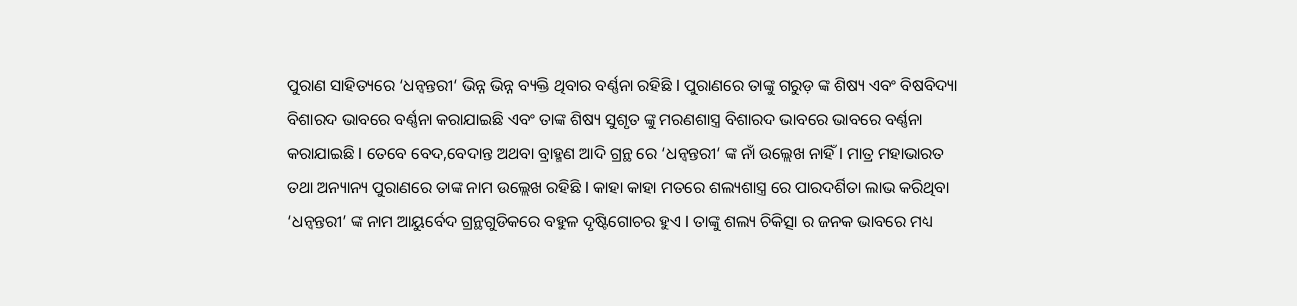ପୁରାଣ ସାହିତ୍ୟରେ ‘ଧନ୍ଵନ୍ତରୀ‘ ଭିନ୍ନ ଭିନ୍ନ ବ୍ୟକ୍ତି ଥିବାର ବର୍ଣ୍ଣନା ରହିଛି I ପୁରାଣରେ ତାଙ୍କୁ ଗରୁଡ଼ ଙ୍କ ଶିଷ୍ୟ ଏବଂ ବିଷବିଦ୍ୟା ବିଶାରଦ ଭାବରେ ବର୍ଣ୍ଣନା କରାଯାଇଛି ଏବଂ ତାଙ୍କ ଶିଷ୍ୟ ସୁଶୃତ ଙ୍କୁ ମରଣଶାସ୍ତ୍ର ବିଶାରଦ ଭାବରେ ଭାବରେ ବର୍ଣ୍ଣନା କରାଯାଇଛି I ତେବେ ବେଦ,ବେଦାନ୍ତ ଅଥବା ବ୍ରାହ୍ମଣ ଆଦି ଗ୍ରନ୍ଥ ରେ ‘ଧନ୍ଵନ୍ତରୀ‘ ଙ୍କ ନାଁ ଉଲ୍ଲେଖ ନାହିଁ I ମାତ୍ର ମହାଭାରତ ତଥା ଅନ୍ୟାନ୍ୟ ପୁରାଣରେ ତାଙ୍କ ନାମ ଉଲ୍ଲେଖ ରହିଛି I କାହା କାହା ମତରେ ଶଲ୍ୟଶାସ୍ତ୍ର ରେ ପାରଦର୍ଶିତା ଲାଭ କରିଥିବା ‘ଧନ୍ଵନ୍ତରୀ’ ଙ୍କ ନାମ ଆୟୁର୍ବେଦ ଗ୍ରନ୍ଥଗୁଡିକରେ ବହୁଳ ଦୃଷ୍ଟିଗୋଚର ହୁଏ I ତାଙ୍କୁ ଶଲ୍ୟ ଚିକିତ୍ସା ର ଜନକ ଭାବରେ ମଧ୍ୟ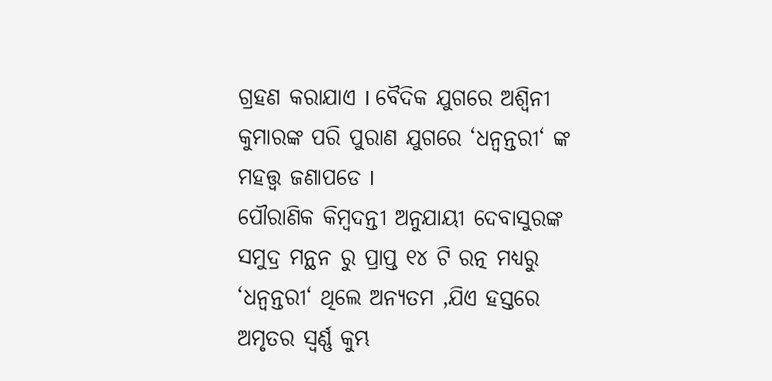ଗ୍ରହଣ କରାଯାଏ I ବୈଦିକ ଯୁଗରେ ଅଶ୍ୱିନୀ କୁମାରଙ୍କ ପରି ପୁରାଣ ଯୁଗରେ ‘ଧନ୍ଵନ୍ତରୀ‘ ଙ୍କ ମହତ୍ତ୍ୱ ଜଣାପଡେ I
ପୌରାଣିକ କିମ୍ବଦନ୍ତୀ ଅନୁଯାୟୀ ଦେବାସୁରଙ୍କ ସମୁଦ୍ର ମନ୍ଥନ ରୁ ପ୍ରାପ୍ତ ୧୪ ଟି ରତ୍ନ ମଧ୍ୟରୁ ‘ଧନ୍ଵନ୍ତରୀ‘ ଥିଲେ ଅନ୍ୟତମ ,ଯିଏ ହସ୍ତରେ ଅମୃତର ସ୍ବର୍ଣ୍ଣ କୁମ୍ଭ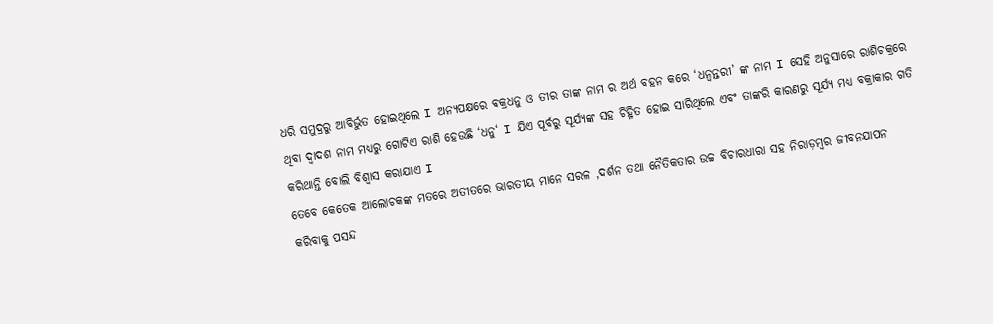ଧରି ସମୁଦ୍ରରୁ ଆବିର୍ଭୁତ ହୋଇଥିଲେ I ଅନ୍ୟପକ୍ଷରେ ଵକ୍ରଧନୁ ଓ ତୀର ତାଙ୍କ ନାମ ର ଅର୍ଥ ବହନ କରେ ‘ଧନ୍ଵନ୍ତରୀ’ ଙ୍କ ନାମ I ସେହି ଅନୁସାରେ ରାଶିଚକ୍ରରେ ଥିବା ଦ୍ୱାଦଶ ନାମ ମଧ୍ୟରୁ ଗୋଟିଏ ରାଶି ହେଉଛି ‘ଧନୁ‘ I ଯିଏ ପୂର୍ବରୁ ସୂର୍ଯ୍ୟଙ୍କ ସହ ଚିହ୍ନିତ ହୋଇ ସାରିଥିଲେ ଏବଂ ତାଙ୍କରି କାରଣରୁ ସୂର୍ଯ୍ୟ ମଧ୍ୟ ବକ୍ରାକାର ଗତି କରିଥାନ୍ତି ବୋଲି ବିଶ୍ୱାସ କରାଯାଏ I
ତେବେ କେତେକ ଆଲୋଚକଙ୍କ ମତରେ ଅତୀତରେ ଭାରତୀୟ ମାନେ ସରଳ ,ଦର୍ଶନ ତଥା ନୈତିକତାର ଉଚ୍ଚ ବିଚାରଧାରା ସହ ନିରାଡ଼ମ୍ବର ଜୀବନଯାପନ କରିବାକୁ ପସନ୍ଦ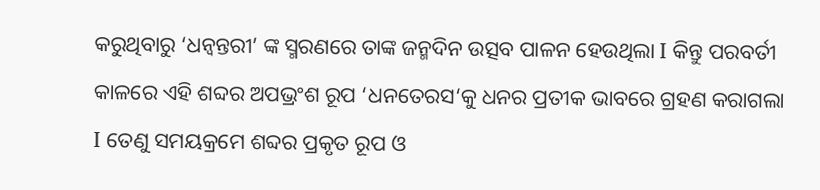କରୁଥିବାରୁ ‘ଧନ୍ଵନ୍ତରୀ’ ଙ୍କ ସ୍ମରଣରେ ତାଙ୍କ ଜନ୍ମଦିନ ଉତ୍ସବ ପାଳନ ହେଉଥିଲା I କିନ୍ତୁ ପରବର୍ତୀ କାଳରେ ଏହି ଶବ୍ଦର ଅପଭ୍ରଂଶ ରୂପ ‘ଧନତେରସ‘କୁ ଧନର ପ୍ରତୀକ ଭାବରେ ଗ୍ରହଣ କରାଗଲା I ତେଣୁ ସମୟକ୍ରମେ ଶବ୍ଦର ପ୍ରକୃତ ରୂପ ଓ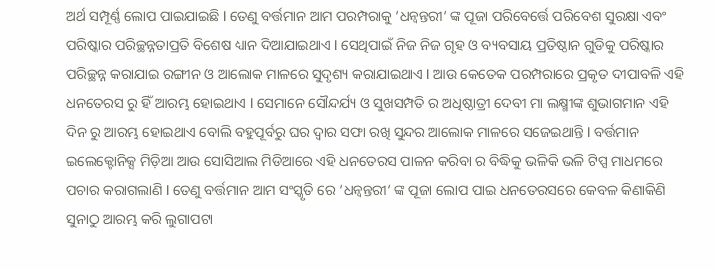ଅର୍ଥ ସମ୍ପୂର୍ଣ୍ଣ ଲୋପ ପାଇଯାଇଛି I ତେଣୁ ବର୍ତ୍ତମାନ ଆମ ପରମ୍ପରାକୁ ‘ଧନ୍ଵନ୍ତରୀ‘ ଙ୍କ ପୂଜା ପରିବେର୍ତ୍ତେ ପରିବେଶ ସୁରକ୍ଷା ଏବଂ ପରିଷ୍କାର ପରିଚ୍ଛନ୍ନତାପ୍ରତି ବିଶେଷ ଧ୍ୟାନ ଦିଆଯାଇଥାଏ I ସେଥିପାଇଁ ନିଜ ନିଜ ଗୃହ ଓ ବ୍ୟବସାୟ ପ୍ରତିଷ୍ଠାନ ଗୁଡିକୁ ପରିଷ୍କାର ପରିଚ୍ଛନ୍ନ କରାଯାଇ ରଙ୍ଗୀନ ଓ ଆଲୋକ ମାଳରେ ସୁଦୃଶ୍ୟ କରାଯାଇଥାଏ I ଆଉ କେତେକ ପରମ୍ପରାରେ ପ୍ରକୃତ ଦୀପାବଳି ଏହି ଧନତେରସ ରୁ ହିଁ ଆରମ୍ଭ ହୋଇଥାଏ I ସେମାନେ ସୌନ୍ଦର୍ଯ୍ୟ ଓ ସୁଖସମ୍ପତି ର ଅଧିଷ୍ଠାତ୍ରୀ ଦେବୀ ମା ଲକ୍ଷ୍ମୀଙ୍କ ଶୁଭାଗମାନ ଏହି ଦିନ ରୁ ଆରମ୍ଭ ହୋଇଥାଏ ବୋଲି ବହୁପୂର୍ବରୁ ଘର ଦ୍ୱାର ସଫା ରଖି ସୁନ୍ଦର ଆଲୋକ ମାଳରେ ସଜେଇଥାନ୍ତି I ବର୍ତ୍ତମାନ ଇଲେକ୍ଟୋନିକ୍ସ ମିଡ଼ିଆ ଆଉ ସୋସିଆଲ ମିଡିଆରେ ଏହି ଧନତେରସ ପାଳନ କରିବା ର ବିଦ୍ଧିକୁ ଭଳିକି ଭଳି ଟିପ୍ସ ମାଧମରେ ପଚାର କରାଗଲାଣି I ତେଣୁ ବର୍ତ୍ତମାନ ଆମ ସଂସ୍କୃତି ରେ ‘ଧନ୍ଵନ୍ତରୀ‘ ଙ୍କ ପୂଜା ଲୋପ ପାଇ ଧନତେରସରେ କେବଳ କିଣାକିଣି ସୁନାଠୁ ଆରମ୍ଭ କରି ଲୁଗାପଟା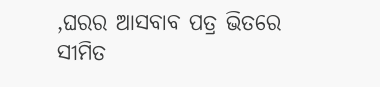,ଘରର ଆସବାବ ପତ୍ର ଭିତରେ ସୀମିତ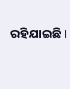ରହିଯାଇଛି I